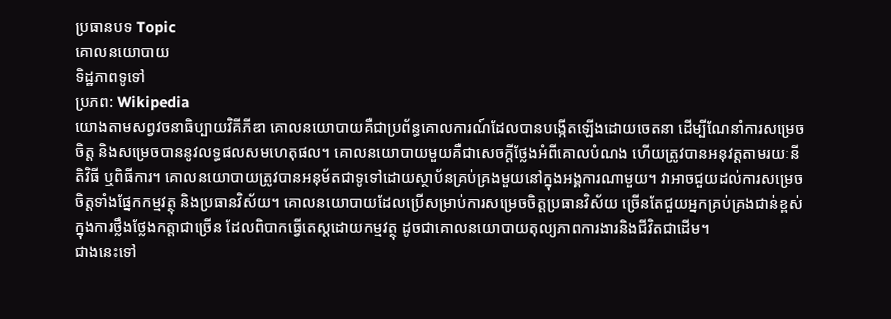ប្រធានបទ Topic
គោលនយោបាយ
ទិដ្ឋភាពទូទៅ
ប្រភព: Wikipedia
យោងតាមសព្វវចនាធិប្បាយវិគីភីឌា គោលនយោបាយគឺជាប្រព័ន្ធគោលការណ៍ដែលបានបង្កើតឡើងដោយចេតនា ដើម្បីណែនាំការសម្រេចចិត្ត និងសម្រេចបាននូវលទ្ធផលសមហេតុផល។ គោលនយោបាយមួយគឺជាសេចក្តីថ្លែងអំពីគោលបំណង ហើយត្រូវបានអនុវត្តតាមរយៈនីតិវិធី ឬពិធីការ។ គោលនយោបាយត្រូវបានអនុម័តជាទូទៅដោយស្ថាប័នគ្រប់គ្រងមួយនៅក្នុងអង្គការណាមួយ។ វាអាចជួយដល់ការសម្រេចចិត្តទាំងផ្នែកកម្មវត្ថុ និងប្រធានវិស័យ។ គោលនយោបាយដែលប្រើសម្រាប់ការសម្រេចចិត្តប្រធានវិស័យ ច្រើនតែជួយអ្នកគ្រប់គ្រងជាន់ខ្ពស់ក្នុងការថ្លឹងថ្លែងកត្តាជាច្រើន ដែលពិបាកធ្វើតេស្តដោយកម្មវត្ថុ ដូចជាគោលនយោបាយតុល្យភាពការងារនិងជីវិតជាដើម។
ជាងនេះទៅ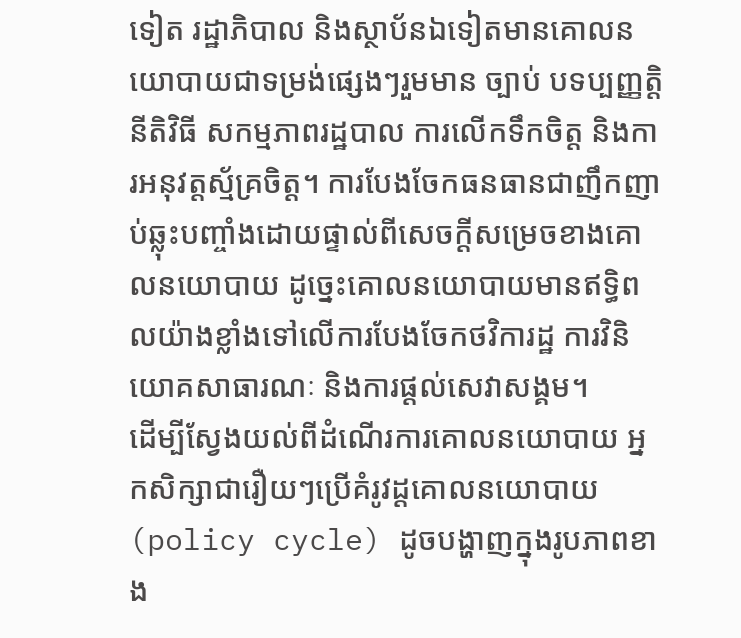ទៀត រដ្ឋាភិបាល និងស្ថាប័នឯទៀតមានគោលនយោបាយជាទម្រង់ផ្សេងៗរួមមាន ច្បាប់ បទប្បញ្ញត្តិ នីតិវិធី សកម្មភាពរដ្ឋបាល ការលើកទឹកចិត្ត និងការអនុវត្តស្ម័គ្រចិត្ត។ ការបែងចែកធនធានជាញឹកញាប់ឆ្លុះបញ្ចាំងដោយផ្ទាល់ពីសេចក្តីសម្រេចខាងគោលនយោបាយ ដូច្នេះគោលនយោបាយមានឥទ្ធិពលយ៉ាងខ្លាំងទៅលើការបែងចែកថវិការដ្ឋ ការវិនិយោគសាធារណៈ និងការផ្តល់សេវាសង្គម។
ដើម្បីស្វែងយល់ពីដំណើរការគោលនយោបាយ អ្នកសិក្សាជារឿយៗប្រើគំរូវដ្តគោលនយោបាយ (policy cycle) ដូចបង្ហាញក្នុងរូបភាពខាង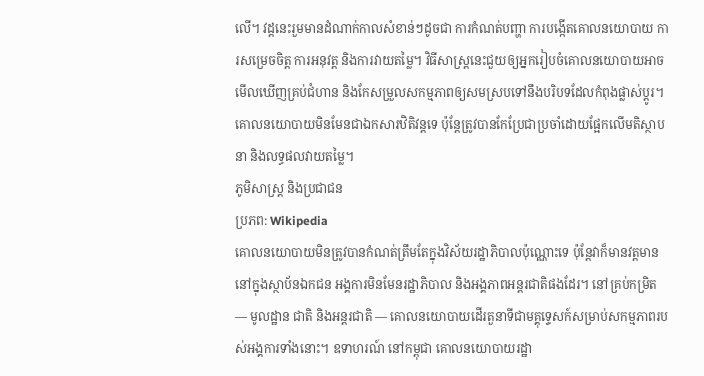លើ។ វដ្តនេះរួមមានដំណាក់កាលសំខាន់ៗដូចជា ការកំណត់បញ្ហា ការបង្កើតគោលនយោបាយ ការសម្រេចចិត្ត ការអនុវត្ត និងការវាយតម្លៃ។ វិធីសាស្ត្រនេះជួយឲ្យអ្នករៀបចំគោលនយោបាយអាចមើលឃើញគ្រប់ជំហាន និងកែសម្រួលសកម្មភាពឲ្យសមស្របទៅនឹងបរិបទដែលកំពុងផ្លាស់ប្តូរ។ គោលនយោបាយមិនមែនជាឯកសារឋិតិវន្តទេ ប៉ុន្តែត្រូវបានកែប្រែជាប្រចាំដោយផ្អែកលើមតិស្ថាបនា និងលទ្ធផលវាយតម្លៃ។
ភូមិសាស្ត្រ និងប្រជាជន
ប្រភព: Wikipedia
គោលនយោបាយមិនត្រូវបានកំណត់ត្រឹមតែក្នុងវិស័យរដ្ឋាភិបាលប៉ុណ្ណោះទេ ប៉ុន្តែវាក៏មានវត្តមាននៅក្នុងស្ថាប័នឯកជន អង្គការមិនមែនរដ្ឋាភិបាល និងអង្គភាពអន្តរជាតិផងដែរ។ នៅគ្រប់កម្រិត — មូលដ្ឋាន ជាតិ និងអន្តរជាតិ — គោលនយោបាយដើរតួនាទីជាមគ្គុទ្ទេសក៍សម្រាប់សកម្មភាពរបស់អង្គការទាំងនោះ។ ឧទាហរណ៍ នៅកម្ពុជា គោលនយោបាយរដ្ឋា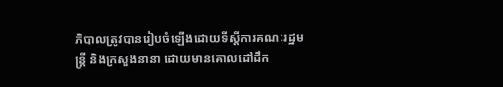ភិបាលត្រូវបានរៀបចំឡើងដោយទីស្តីការគណៈរដ្ឋមន្ត្រី និងក្រសួងនានា ដោយមានគោលដៅដឹក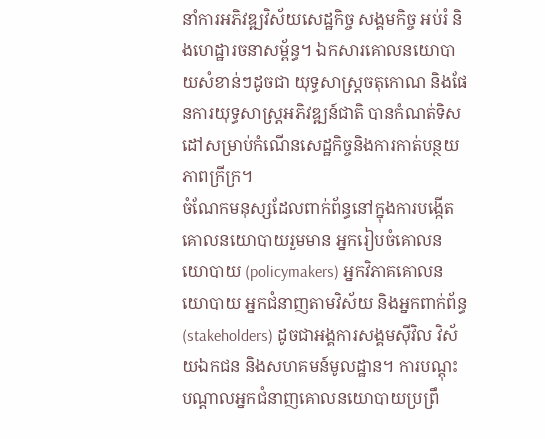នាំការអភិវឌ្ឍវិស័យសេដ្ឋកិច្ច សង្គមកិច្ច អប់រំ និងហេដ្ឋារចនាសម្ព័ន្ធ។ ឯកសារគោលនយោបាយសំខាន់ៗដូចជា យុទ្ធសាស្ត្រចតុកោណ និងផែនការយុទ្ធសាស្ត្រអភិវឌ្ឍន៍ជាតិ បានកំណត់ទិសដៅសម្រាប់កំណើនសេដ្ឋកិច្ចនិងការកាត់បន្ថយភាពក្រីក្រ។
ចំណែកមនុស្សដែលពាក់ព័ន្ធនៅក្នុងការបង្កើតគោលនយោបាយរួមមាន អ្នករៀបចំគោលនយោបាយ (policymakers) អ្នកវិភាគគោលនយោបាយ អ្នកជំនាញតាមវិស័យ និងអ្នកពាក់ព័ន្ធ (stakeholders) ដូចជាអង្គការសង្គមស៊ីវិល វិស័យឯកជន និងសហគមន៍មូលដ្ឋាន។ ការបណ្តុះបណ្តាលអ្នកជំនាញគោលនយោបាយប្រព្រឹ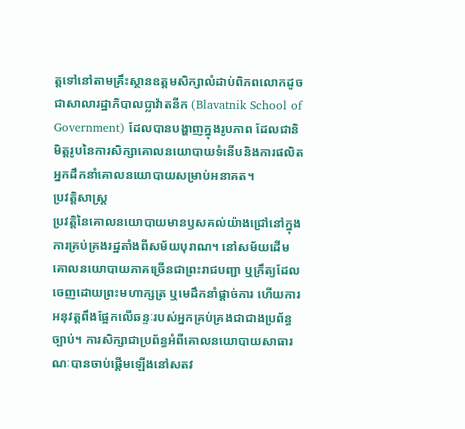ត្តទៅនៅតាមគ្រឹះស្ថានឧត្តមសិក្សាលំដាប់ពិភពលោកដូចជាសាលារដ្ឋាភិបាលប្លាវ៉ាតនីក (Blavatnik School of Government) ដែលបានបង្ហាញក្នុងរូបភាព ដែលជានិមិត្តរូបនៃការសិក្សាគោលនយោបាយទំនើបនិងការផលិតអ្នកដឹកនាំគោលនយោបាយសម្រាប់អនាគត។
ប្រវត្តិសាស្ត្រ
ប្រវត្តិនៃគោលនយោបាយមានឫសគល់យ៉ាងជ្រៅនៅក្នុងការគ្រប់គ្រងរដ្ឋតាំងពីសម័យបុរាណ។ នៅសម័យដើម គោលនយោបាយភាគច្រើនជាព្រះរាជបញ្ជា ឬក្រឹត្យដែលចេញដោយព្រះមហាក្សត្រ ឬមេដឹកនាំផ្តាច់ការ ហើយការអនុវត្តពឹងផ្អែកលើឆន្ទៈរបស់អ្នកគ្រប់គ្រងជាជាងប្រព័ន្ធច្បាប់។ ការសិក្សាជាប្រព័ន្ធអំពីគោលនយោបាយសាធារណៈបានចាប់ផ្តើមឡើងនៅសតវ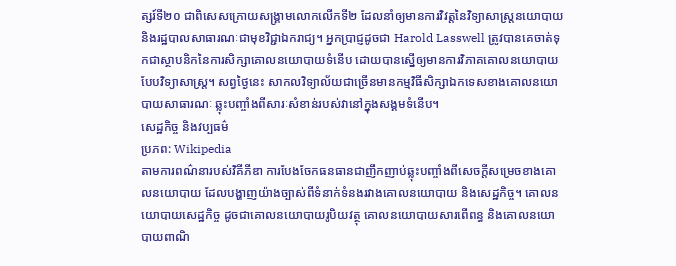ត្សរ៍ទី២០ ជាពិសេសក្រោយសង្គ្រាមលោកលើកទី២ ដែលនាំឲ្យមានការវិវត្តនៃវិទ្យាសាស្ត្រនយោបាយ និងរដ្ឋបាលសាធារណៈជាមុខវិជ្ជាឯករាជ្យ។ អ្នកប្រាជ្ញដូចជា Harold Lasswell ត្រូវបានគេចាត់ទុកជាស្ថាបនិកនៃការសិក្សាគោលនយោបាយទំនើប ដោយបានស្នើឲ្យមានការវិភាគគោលនយោបាយបែបវិទ្យាសាស្ត្រ។ សព្វថ្ងៃនេះ សាកលវិទ្យាល័យជាច្រើនមានកម្មវិធីសិក្សាឯកទេសខាងគោលនយោបាយសាធារណៈ ឆ្លុះបញ្ចាំងពីសារៈសំខាន់របស់វានៅក្នុងសង្គមទំនើប។
សេដ្ឋកិច្ច និងវប្បធម៌
ប្រភព: Wikipedia
តាមការពណ៌នារបស់វិគីភីឌា ការបែងចែកធនធានជាញឹកញាប់ឆ្លុះបញ្ចាំងពីសេចក្តីសម្រេចខាងគោលនយោបាយ ដែលបង្ហាញយ៉ាងច្បាស់ពីទំនាក់ទំនងរវាងគោលនយោបាយ និងសេដ្ឋកិច្ច។ គោលនយោបាយសេដ្ឋកិច្ច ដូចជាគោលនយោបាយរូបិយវត្ថុ គោលនយោបាយសារពើពន្ធ និងគោលនយោបាយពាណិ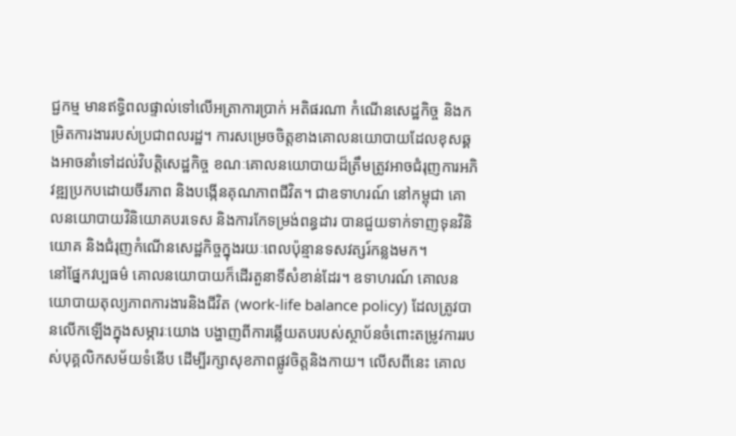ជ្ជកម្ម មានឥទ្ធិពលផ្ទាល់ទៅលើអត្រាការប្រាក់ អតិផរណា កំណើនសេដ្ឋកិច្ច និងកម្រិតការងាររបស់ប្រជាពលរដ្ឋ។ ការសម្រេចចិត្តខាងគោលនយោបាយដែលខុសឆ្គងអាចនាំទៅដល់វិបត្តិសេដ្ឋកិច្ច ខណៈគោលនយោបាយដ៏ត្រឹមត្រូវអាចជំរុញការអភិវឌ្ឍប្រកបដោយចីរភាព និងបង្កើនគុណភាពជីវិត។ ជាឧទាហរណ៍ នៅកម្ពុជា គោលនយោបាយវិនិយោគបរទេស និងការកែទម្រង់ពន្ធដារ បានជួយទាក់ទាញទុនវិនិយោគ និងជំរុញកំណើនសេដ្ឋកិច្ចក្នុងរយៈពេលប៉ុន្មានទសវត្សរ៍កន្លងមក។
នៅផ្នែកវប្បធម៌ គោលនយោបាយក៏ដើរតួនាទីសំខាន់ដែរ។ ឧទាហរណ៍ គោលនយោបាយតុល្យភាពការងារនិងជីវិត (work-life balance policy) ដែលត្រូវបានលើកឡើងក្នុងសម្ភារៈយោង បង្ហាញពីការឆ្លើយតបរបស់ស្ថាប័នចំពោះតម្រូវការរបស់បុគ្គលិកសម័យទំនើប ដើម្បីរក្សាសុខភាពផ្លូវចិត្តនិងកាយ។ លើសពីនេះ គោល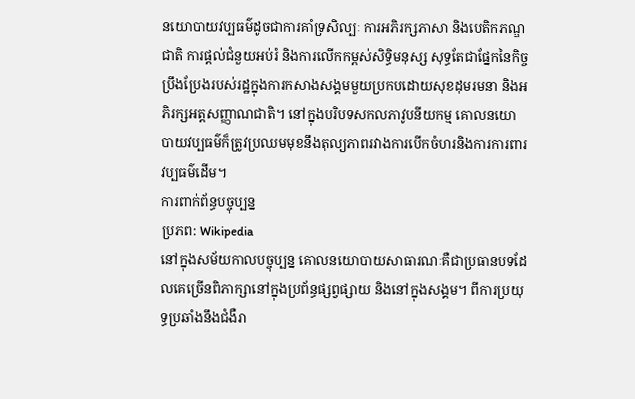នយោបាយវប្បធម៌ដូចជាការគាំទ្រសិល្បៈ ការអភិរក្សភាសា និងបេតិកភណ្ឌជាតិ ការផ្តល់ជំនួយអប់រំ និងការលើកកម្ពស់សិទ្ធិមនុស្ស សុទ្ធតែជាផ្នែកនៃកិច្ចប្រឹងប្រែងរបស់រដ្ឋក្នុងការកសាងសង្គមមួយប្រកបដោយសុខដុមរមនា និងអភិរក្សអត្តសញ្ញាណជាតិ។ នៅក្នុងបរិបទសកលភាវូបនីយកម្ម គោលនយោបាយវប្បធម៌ក៏ត្រូវប្រឈមមុខនឹងតុល្យភាពរវាងការបើកចំហរនិងការការពារវប្បធម៌ដើម។
ការពាក់ព័ន្ធបច្ចុប្បន្ន
ប្រភព: Wikipedia
នៅក្នុងសម័យកាលបច្ចុប្បន្ន គោលនយោបាយសាធារណៈគឺជាប្រធានបទដែលគេច្រើនពិភាក្សានៅក្នុងប្រព័ន្ធផ្សព្វផ្សាយ និងនៅក្នុងសង្គម។ ពីការប្រយុទ្ធប្រឆាំងនឹងជំងឺរា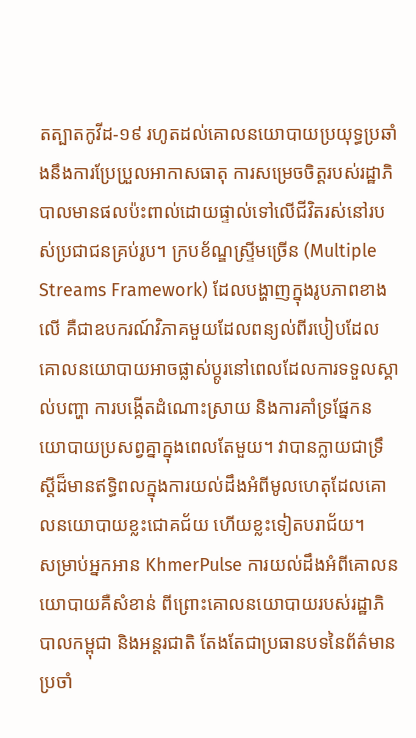តត្បាតកូវីដ-១៩ រហូតដល់គោលនយោបាយប្រយុទ្ធប្រឆាំងនឹងការប្រែប្រួលអាកាសធាតុ ការសម្រេចចិត្តរបស់រដ្ឋាភិបាលមានផលប៉ះពាល់ដោយផ្ទាល់ទៅលើជីវិតរស់នៅរបស់ប្រជាជនគ្រប់រូប។ ក្របខ័ណ្ឌស្ទ្រីមច្រើន (Multiple Streams Framework) ដែលបង្ហាញក្នុងរូបភាពខាងលើ គឺជាឧបករណ៍វិភាគមួយដែលពន្យល់ពីរបៀបដែលគោលនយោបាយអាចផ្លាស់ប្តូរនៅពេលដែលការទទួលស្គាល់បញ្ហា ការបង្កើតដំណោះស្រាយ និងការគាំទ្រផ្នែកនយោបាយប្រសព្វគ្នាក្នុងពេលតែមួយ។ វាបានក្លាយជាទ្រឹស្តីដ៏មានឥទ្ធិពលក្នុងការយល់ដឹងអំពីមូលហេតុដែលគោលនយោបាយខ្លះជោគជ័យ ហើយខ្លះទៀតបរាជ័យ។
សម្រាប់អ្នកអាន KhmerPulse ការយល់ដឹងអំពីគោលនយោបាយគឺសំខាន់ ពីព្រោះគោលនយោបាយរបស់រដ្ឋាភិបាលកម្ពុជា និងអន្តរជាតិ តែងតែជាប្រធានបទនៃព័ត៌មានប្រចាំ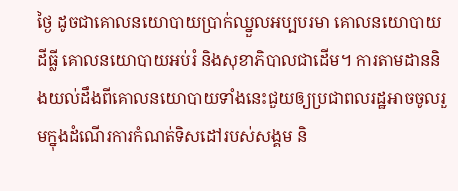ថ្ងៃ ដូចជាគោលនយោបាយប្រាក់ឈ្នួលអប្បបរមា គោលនយោបាយដីធ្លី គោលនយោបាយអប់រំ និងសុខាភិបាលជាដើម។ ការតាមដាននិងយល់ដឹងពីគោលនយោបាយទាំងនេះជួយឲ្យប្រជាពលរដ្ឋអាចចូលរួមក្នុងដំណើរការកំណត់ទិសដៅរបស់សង្គម និ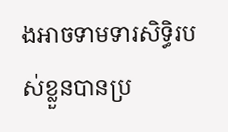ងអាចទាមទារសិទ្ធិរបស់ខ្លួនបានប្រ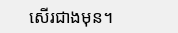សើរជាងមុន។